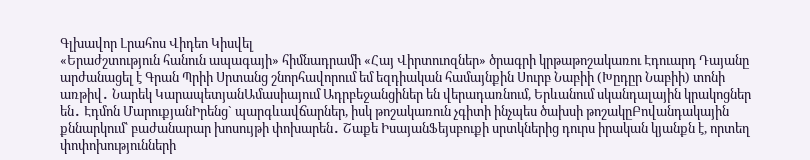Գլխավոր Լրահոս Վիդեո Կիսվել
«Երաժշտություն հանուն ապագայի» հիմնադրամի «Հայ Վիրտուոզներ» ծրագրի կրթաթոշակառու Էդուարդ Դայանը արժանացել է Գրան Պրիի Սրտանց շնորհավորում եմ եզդիական համայնքին Սուրբ Նաբիի (Խըդըր Նաբիի) տոնի առթիվ․ Նարեկ ԿարապետյանԱմասիայում Ադրբեջանցիներ են վերադառնում, Երևանում սկանդալային կրակոցներ են․ Էդմոն ՄարուքյանԻրենց` պարգևավճարներ, իսկ թոշակառուն չգիտի ինչպես ծախսի թոշակըԲովանդակային քննարկում՝ բաժանարար խոսույթի փոխարեն․ Շաքե ԻսայանՖեյսբուքի սրտկներից դուրս իրական կյանքն է, որտեղ փոփոխությունների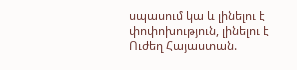սպասում կա և լինելու է փոփոխություն, լինելու է Ուժեղ Հայաստան.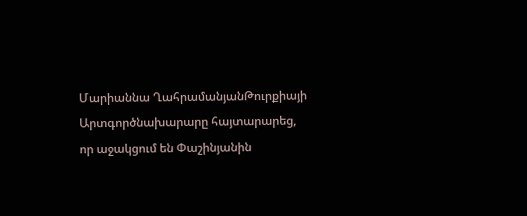Մարիաննա ՂահրամանյանԹուրքիայի Արտգործնախարարը հայտարարեց, որ աջակցում են Փաշինյանին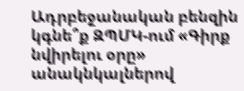Ադրբեջանական բենզին կգնե՞ք ԶՊՄԿ-ում «Գիրք նվիրելու օրը» անակնկալներով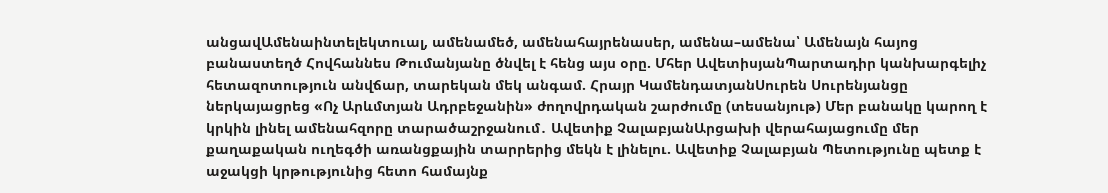անցավԱմենաինտելեկտուալ, ամենամեծ, ամենահայրենասեր, ամենա–ամենա՝ Ամենայն հայոց բանաստեղծ Հովհաննես Թումանյանը ծնվել է հենց այս օրը. Մհեր ԱվետիսյանՊարտադիր կանխարգելիչ հետազոտություն անվճար, տարեկան մեկ անգամ. Հրայր ԿամենդատյանՍուրեն Սուրենյանցը ներկայացրեց «Ոչ Արևմտյան Ադրբեջանին» ժողովրդական շարժումը (տեսանյութ) Մեր բանակը կարող է կրկին լինել ամենահզորը տարածաշրջանում․ Ավետիք ՉալաբյանԱրցախի վերահայացումը մեր քաղաքական ուղեգծի առանցքային տարրերից մեկն է լինելու. Ավետիք Չալաբյան Պետությունը պետք է աջակցի կրթությունից հետո համայնք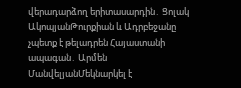վերադարձող երիտասարդին․ Ցոլակ ԱկոպյանԹուրքիան և Ադրբեջանը չպետք է թելադրեն Հայաստանի ապագան․ Արմեն ՄանվելյանՄեկնարկել է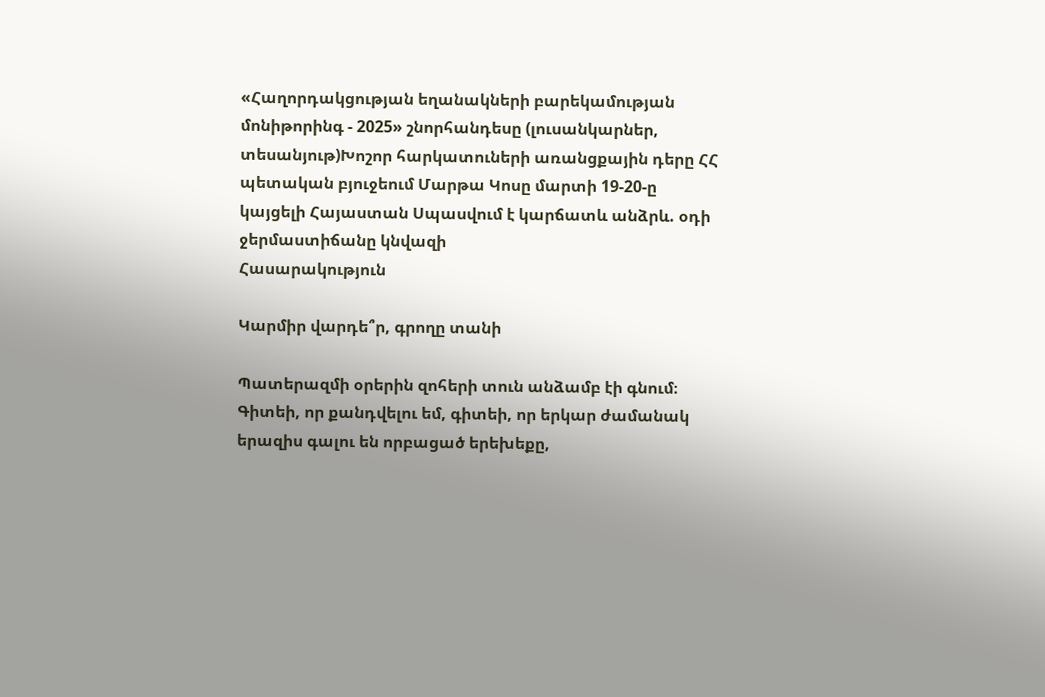«Հաղորդակցության եղանակների բարեկամության մոնիթորինգ - 2025» շնորհանդեսը (լուսանկարներ, տեսանյութ)Խոշոր հարկատուների առանցքային դերը ՀՀ պետական բյուջեում Մարթա Կոսը մարտի 19-20-ը կայցելի Հայաստան Սպասվում է կարճատև անձրև. օդի ջերմաստիճանը կնվազի
Հասարակություն

Կարմիր վարդե՞ր, գրողը տանի

Պատերազմի օրերին զոհերի տուն անձամբ էի գնում։ Գիտեի, որ քանդվելու եմ, գիտեի, որ երկար ժամանակ երազիս գալու են որբացած երեխեքը,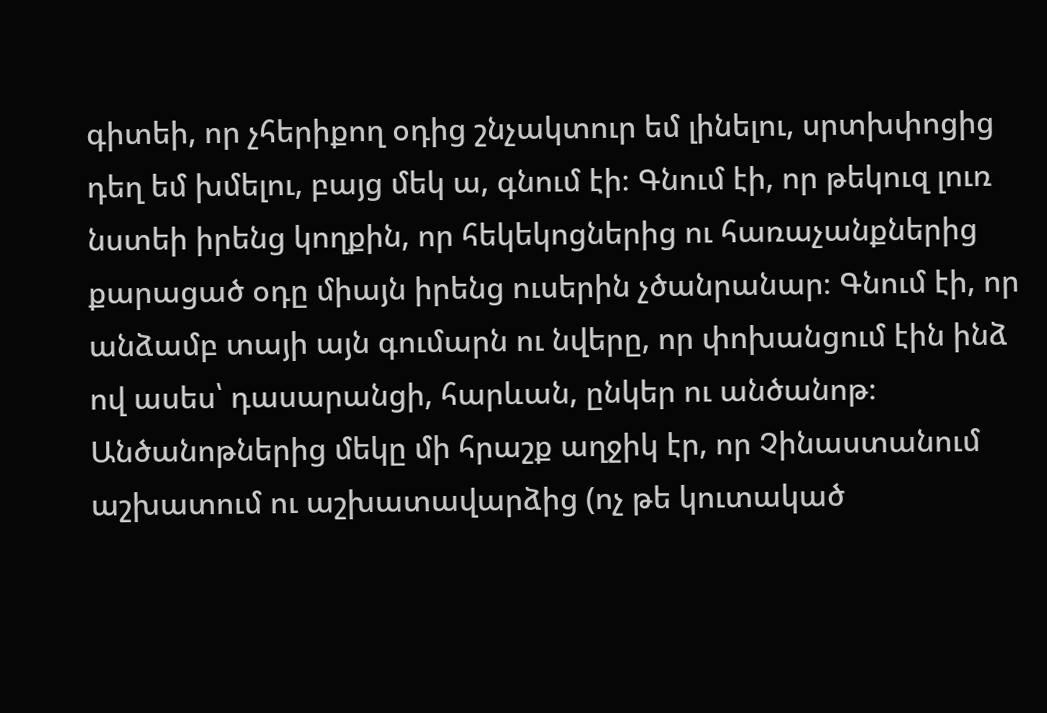գիտեի, որ չհերիքող օդից շնչակտուր եմ լինելու, սրտխփոցից դեղ եմ խմելու, բայց մեկ ա, գնում էի։ Գնում էի, որ թեկուզ լուռ նստեի իրենց կողքին, որ հեկեկոցներից ու հառաչանքներից քարացած օդը միայն իրենց ուսերին չծանրանար։ Գնում էի, որ անձամբ տայի այն գումարն ու նվերը, որ փոխանցում էին ինձ ով ասես՝ դասարանցի, հարևան, ընկեր ու անծանոթ։ Անծանոթներից մեկը մի հրաշք աղջիկ էր, որ Չինաստանում աշխատում ու աշխատավարձից (ոչ թե կուտակած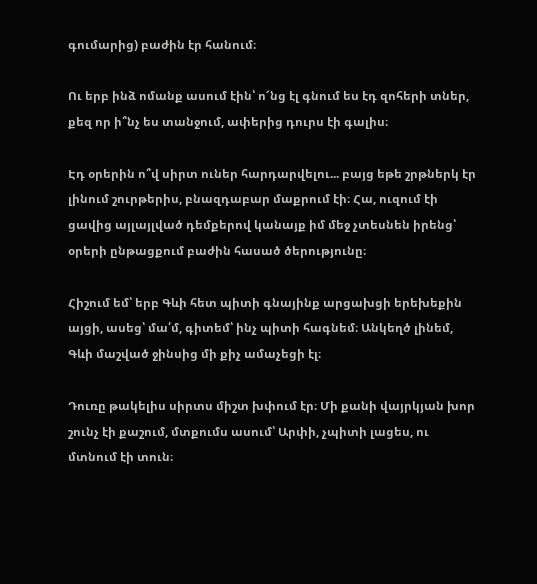գումարից) բաժին էր հանում։

Ու երբ ինձ ոմանք ասում էին՝ ո՜նց էլ գնում ես էդ զոհերի տներ, քեզ որ ի՞նչ ես տանջում, ափերից դուրս էի գալիս։

Էդ օրերին ո՞վ սիրտ ուներ հարդարվելու... բայց եթե շրթներկ էր լինում շուրթերիս, բնազդաբար մաքրում էի։ Հա, ուզում էի ցավից այլայլված դեմքերով կանայք իմ մեջ չտեսնեն իրենց՝ օրերի ընթացքում բաժին հասած ծերությունը։

Հիշում եմ՝ երբ Գևի հետ պիտի գնայինք արցախցի երեխեքին այցի, ասեց՝ մա՛մ, գիտեմ՝ ինչ պիտի հագնեմ։ Անկեղծ լինեմ, Գևի մաշված ջինսից մի քիչ ամաչեցի էլ։

Դուռը թակելիս սիրտս միշտ խփում էր։ Մի քանի վայրկյան խոր շունչ էի քաշում, մտքումս ասում՝ Արփի, չպիտի լացես, ու մտնում էի տուն։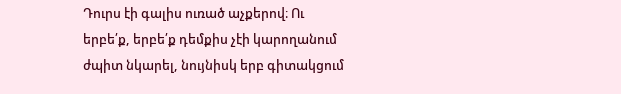Դուրս էի գալիս ուռած աչքերով։ Ու երբե՛ք, երբե՛ք դեմքիս չէի կարողանում ժպիտ նկարել, նույնիսկ երբ գիտակցում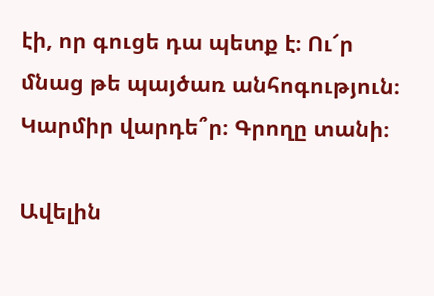էի, որ գուցե դա պետք է։ Ու՜ր մնաց թե պայծառ անհոգություն։
Կարմիր վարդե՞ր։ Գրողը տանի։

Ավելին